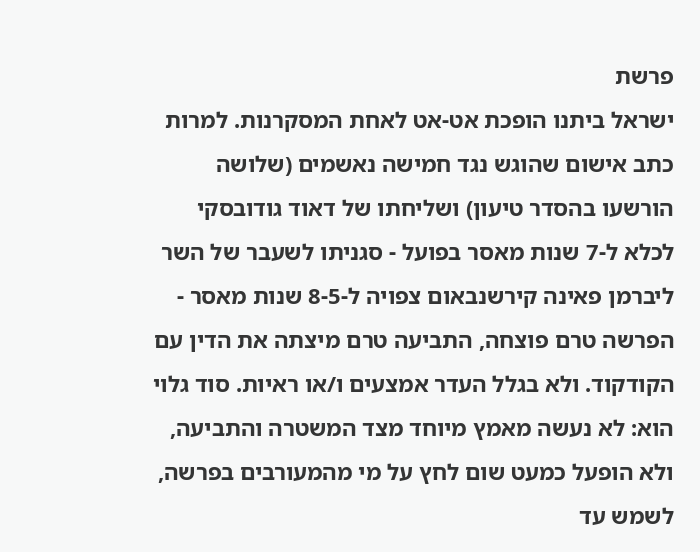פרשת
ישראל ביתנו הופכת אט-אט לאחת המסקרנות. למרות כתב אישום שהוגש נגד חמישה נאשמים (שלושה הורשעו בהסדר טיעון) ושליחתו של דאוד גודובסקי לכלא ל-7 שנות מאסר בפועל - סגניתו לשעבר של השר ליברמן פאינה קירשנבאום צפויה ל-8-5 שנות מאסר -
הפרשה טרם פוצחה, התביעה טרם מיצתה את הדין עם הקודקוד. ולא בגלל העדר אמצעים ו/או ראיות. סוד גלוי הוא: לא נעשה מאמץ מיוחד מצד המשטרה והתביעה, ולא הופעל כמעט שום לחץ על מי מהמעורבים בפרשה, לשמש עד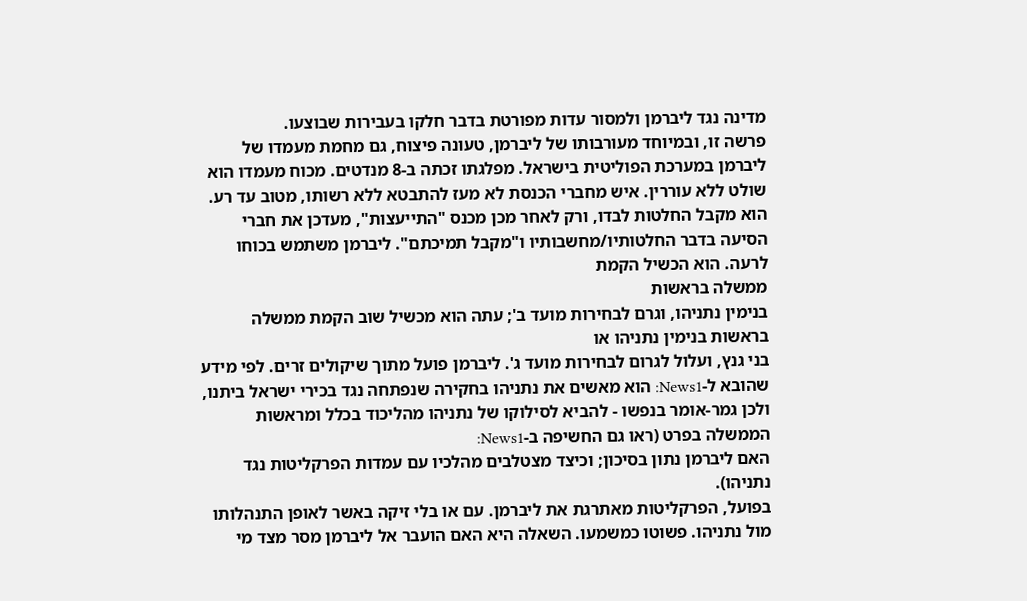מדינה נגד ליברמן ולמסור עדות מפורטת בדבר חלקו בעבירות שבוצעו.
פרשה זו, ובמיוחד מעורבותו של ליברמן, טעונה פיצוח, גם מחמת מעמדו של ליברמן במערכת הפוליטית בישראל. מפלגתו זכתה ב-8 מנדטים. מכוח מעמדו הוא שולט ללא עוררין. איש מחברי הכנסת לא מעז להתבטא ללא רשותו, מטוב עד רע. הוא מקבל החלטות לבדו, ורק לאחר מכן מכנס "התייעצות", מעדכן את חברי הסיעה בדבר החלטותיו/מחשבותיו ו"מקבל תמיכתם". ליברמן משתמש בכוחו לרעה. הוא הכשיל הקמת
ממשלה בראשות
בנימין נתניהו, וגרם לבחירות מועד ב'; עתה הוא מכשיל שוב הקמת ממשלה בראשות בנימין נתניהו או
בני גנץ, ועלול לגרום לבחירות מועד ג'. ליברמן פועל מתוך שיקולים זרים. לפי מידע שהובא ל-News1: הוא מאשים את נתניהו בחקירה שנפתחה נגד בכירי ישראל ביתנו, ולכן גמר-אומר בנפשו - להביא לסילוקו של נתניהו מהליכוד בכלל ומראשות הממשלה בפרט (ראו גם החשיפה ב-News1:
האם ליברמן נתון בסיכון; וכיצד מצטלבים מהלכיו עם עמדות הפרקליטות נגד נתניהו).
בפועל, הפרקליטות מאתרגת את ליברמן. עם או בלי זיקה באשר לאופן התנהלותו מול נתניהו. פשוטו כמשמעו. השאלה היא האם הועבר אל ליברמן מסר מצד מי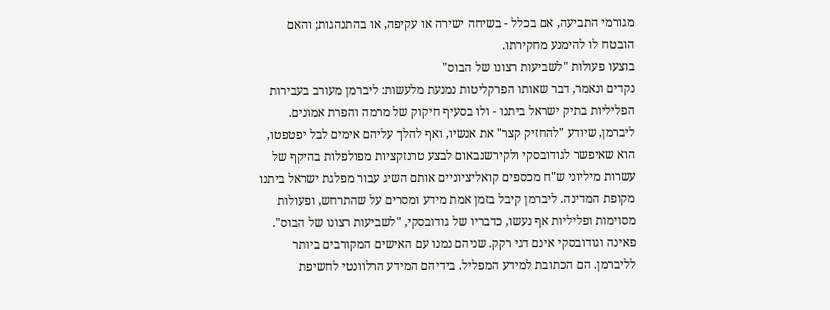מגורמי התביעה, אם בכלל - בשיחה ישירה או עקיפה, או בהתנהגות; והאם הובטח לו להימנע מחקירתו.
בוצעו פעולות "לשביעות רצונו של הבוס"
נקדים ונאמר, דבר שאותו הפרקליטות נמנעת מלעשות: ליברמן מעורב בעבירות הפליליות בתיק ישראל ביתנו - ולו בסעיף חיקוק של מרמה והפרת אמונים. ליברמן, שיודע "להחזיק קצר" את אנשיו, ואף להלך עליהם אימים לבל יפטפטו, הוא שאיפשר לגודובסקי ולקירשנבאום לבצע טרנזקציות מפולפלות בהיקף של עשרות מיליוני ש"ח מכספים קואליציוניים אותם השיג עבור מפלגת ישראל ביתנו מקופת המדינה. ליברמן קיבל בזמן אמת מידע ומסרים על שהתרחש, ופעולות מסוימות ופליליות אף נעשו, כדבריו של גודובסקי, "לשביעות רצונו של הבוס".
פאינה וגודובסקי אינם דגי רקק. שניהם נמנו עם האישים המקורבים ביותר לליברמן. הם הכתובת למידע המפליל. בידיהם המידע הרלוונטי לחשיפת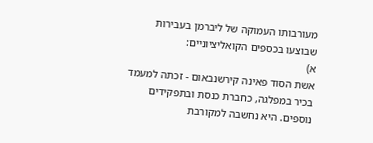מעורבותו העמוקה של ליברמן בעבירות שבוצעו בכספים הקואליציוניים:
א)
אשת הסוד פאינה קירשנבאום - זכתה למעמד בכיר במפלגה, כחברת כנסת ובתפקידים נוספים. היא נחשבה למקורבת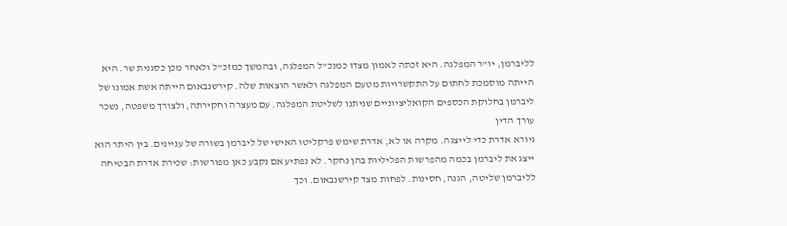לליברמן, יו"ר המפלגה. היא זכתה לאמון מצדו כמנכ"ל המפלגה, ובהמשך כמזכ"ל ולאחר מכן כסגנית שר. היא הייתה מוסמכת לחתום על התקשרויות מטעם המפלגה ולאשר הוצאות שלה. קירשנבאום הייתה אשת אמונו של ליברמן בחלוקת הכספים הקואליציוניים שניתנו לשליטת המפלגה. עם מעצרה וחקירתה, ולצורך משפטה, נשכר עורך הדין
גיורא אדרת כדי לייצגה. מקרה או לא, אדרת שימש פרקליטו האישי של ליברמן בשורה של עניינים. בין היתר הוא ייצג את ליברמן בכמה מהפרשות הפליליות בהן נחקר. לא נפתיע אם נקבע כאן מפורשות: שכירת אדרת הבטיחה לליברמן שליטה, הגנה, חסינות. לפחות מצד קירשנבאום. וכך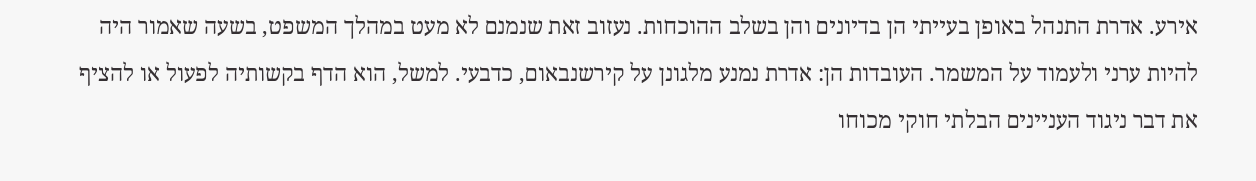אירע. אדרת התנהל באופן בעייתי הן בדיונים והן בשלב ההוכחות. נעזוב זאת שנמנם לא מעט במהלך המשפט, בשעה שאמור היה להיות ערני ולעמוד על המשמר. העובדות הן: אדרת נמנע מלגונן על קירשנבאום, כדבעי. למשל, הוא הדף בקשותיה לפעול או להציף את דבר ניגוד העניינים הבלתי חוקי מכוחו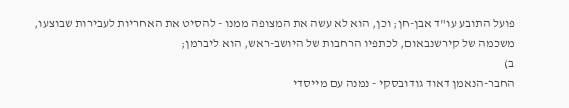פועל התובע עו"ד אבן-חן; וכן, הוא לא עשה את המצופה ממנו - להסיט את האחריות לעבירות שבוצעו, משכמה של קירשנבאום, לכתפיו הרחבות של היושב-ראש, הוא ליברמן;
ב)
החבר-הנאמן דאוד גודובסקי - נמנה עם מייסדי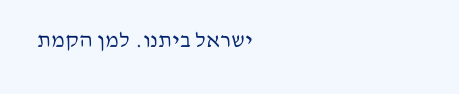ישראל ביתנו. למן הקמת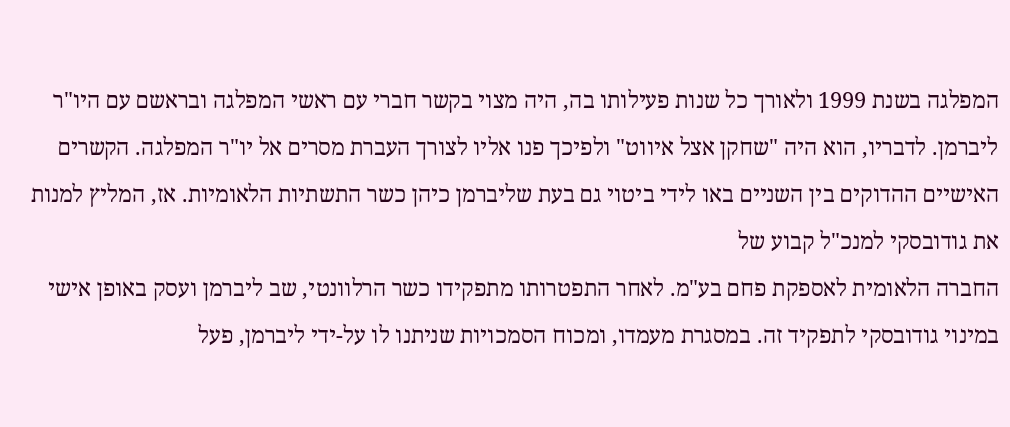המפלגה בשנת 1999 ולאורך כל שנות פעילותו בה, היה מצוי בקשר חברי עם ראשי המפלגה ובראשם עם היו"ר ליברמן. לדבריו, הוא היה "שחקן אצל איווט" ולפיכך פנו אליו לצורך העברת מסרים אל יו"ר המפלגה. הקשרים האישיים ההדוקים בין השניים באו לידי ביטוי גם בעת שליברמן כיהן כשר התשתיות הלאומיות. אז, המליץ למנות את גודובסקי למנכ"ל קבוע של
החברה הלאומית לאספקת פחם בע"מ. לאחר התפטרותו מתפקידו כשר הרלוונטי, שב ליברמן ועסק באופן אישי במינוי גודובסקי לתפקיד זה. במסגרת מעמדו, ומכוח הסמכויות שניתנו לו על-ידי ליברמן, פעל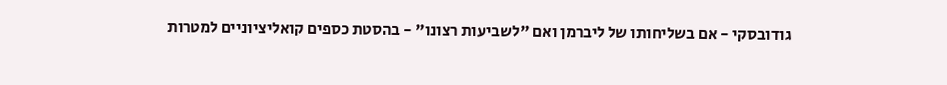גודובסקי - אם בשליחותו של ליברמן ואם "לשביעות רצונו" - בהסטת כספים קואליציוניים למטרות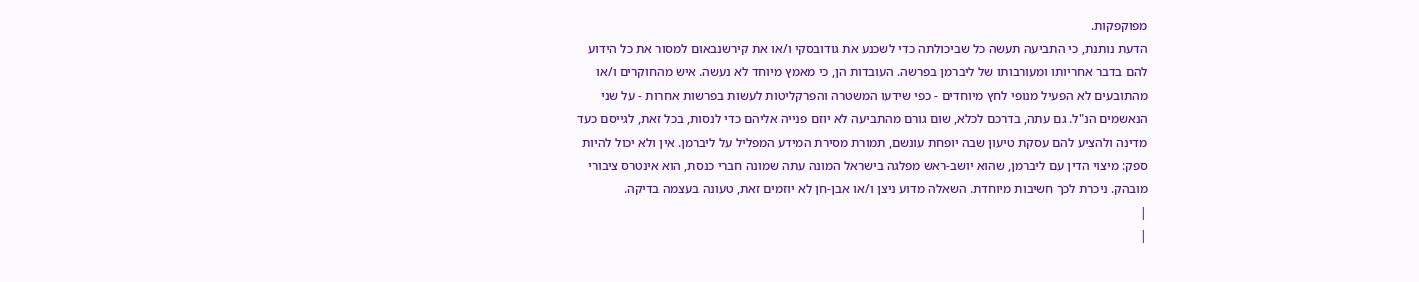מפוקפקות.
הדעת נותנת, כי התביעה תעשה כל שביכולתה כדי לשכנע את גודובסקי ו/או את קירשנבאום למסור את כל הידוע להם בדבר אחריותו ומעורבותו של ליברמן בפרשה. העובדות הן, כי מאמץ מיוחד לא נעשה. איש מהחוקרים ו/או מהתובעים לא הפעיל מנופי לחץ מיוחדים - כפי שידעו המשטרה והפרקליטות לעשות בפרשות אחרות - על שני הנאשמים הנ"ל. גם עתה, בדרכם לכלא, שום גורם מהתביעה לא יוזם פנייה אליהם כדי לנסות, בכל זאת, לגייסם כעד מדינה ולהציע להם עסקת טיעון שבה יופחת עונשם, תמורת מסירת המידע המפליל על ליברמן. אין ולא יכול להיות ספק: מיצוי הדין עם ליברמן, שהוא יושב-ראש מפלגה בישראל המונה עתה שמונה חברי כנסת, הוא אינטרס ציבורי מובהק. ניכרת לכך חשיבות מיוחדת. השאלה מדוע ניצן ו/או אבן-חן לא יוזמים זאת, טעונה בעצמה בדיקה.
|
|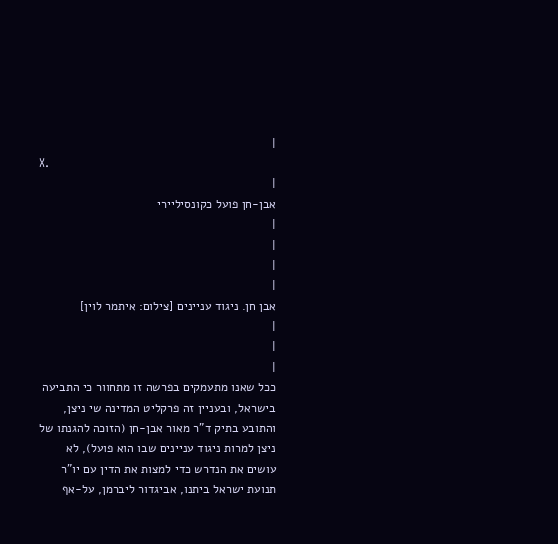|
X.
|
אבן-חן פועל כקונסיליירי
|
|
|
|
אבן חן. ניגוד עניינים [צילום: איתמר לוין]
|
|
|
ככל שאנו מתעמקים בפרשה זו מתחוור כי התביעה בישראל, ובעניין זה פרקליט המדינה שי ניצן, והתובע בתיק ד"ר מאור אבן-חן (הזוכה להגנתו של ניצן למרות ניגוד עניינים שבו הוא פועל), לא עושים את הנדרש כדי למצות את הדין עם יו"ר תנועת ישראל ביתנו, אביגדור ליברמן, על-אף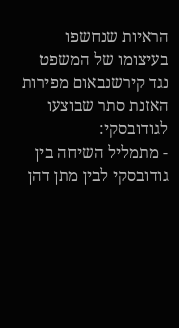הראיות שנחשפו בעיצומו של המשפט נגד קירשנבאום מפירות האזנת סתר שבוצעו לגודובסקי:
- מתמליל השיחה בין גודובסקי לבין מתן דהן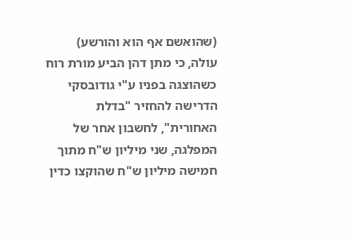(שהואשם אף הוא והורשע) עולה, כי מתן דהן הביע מורת רוח כשהוצגה בפניו ע"י גודובסקי הדרישה להחזיר "בדלת האחורית", לחשבון אחר של המפלגה, שני מיליון ש"ח מתוך חמישה מיליון ש"ח שהוקצו כדין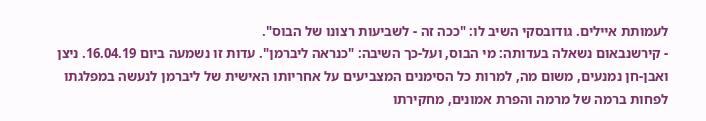לעמותת איילים. גודובסקי השיב לו: "ככה זה - לשביעות רצונו של הבוס".
- קירשנבאום נשאלה בעדותה: מי הבוס, ועל-כך השיבה: "כנראה ליברמן". עדות זו נשמעה ביום 16.04.19. ניצן ואבן-חן נמנעים, משום מה, למרות כל הסימנים המצביעים על אחריותו האישית של ליברמן לנעשה במפלגתו לפחות ברמה של מרמה והפרת אמונים, מחקירתו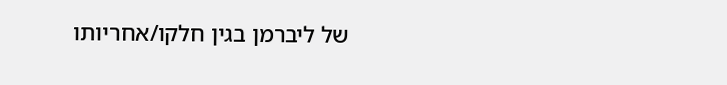של ליברמן בגין חלקו/אחריותו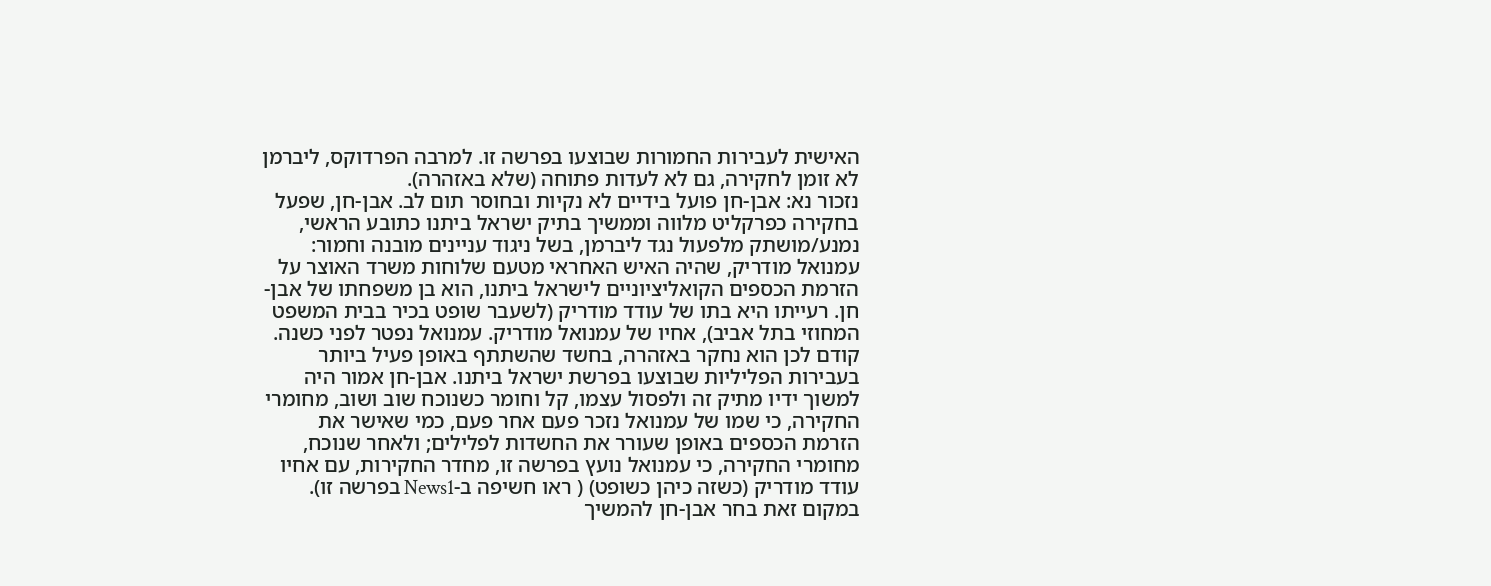האישית לעבירות החמורות שבוצעו בפרשה זו. למרבה הפרדוקס, ליברמן לא זומן לחקירה, גם לא לעדות פתוחה (שלא באזהרה).
נזכור נא: אבן-חן פועל בידיים לא נקיות ובחוסר תום לב. אבן-חן, שפעל בחקירה כפרקליט מלווה וממשיך בתיק ישראל ביתנו כתובע הראשי, נמנע/מושתק מלפעול נגד ליברמן, בשל ניגוד עניינים מובנה וחמור: עמנואל מודריק, שהיה האיש האחראי מטעם שלוחות משרד האוצר על הזרמת הכספים הקואליציוניים לישראל ביתנו, הוא בן משפחתו של אבן-חן. רעייתו היא בתו של עודד מודריק (לשעבר שופט בכיר בבית המשפט המחוזי בתל אביב), אחיו של עמנואל מודריק. עמנואל נפטר לפני כשנה. קודם לכן הוא נחקר באזהרה, בחשד שהשתתף באופן פעיל ביותר בעבירות הפליליות שבוצעו בפרשת ישראל ביתנו. אבן-חן אמור היה למשוך ידיו מתיק זה ולפסול עצמו, קל וחומר כשנוכח שוב ושוב, מחומרי החקירה, כי שמו של עמנואל נזכר פעם אחר פעם, כמי שאישר את הזרמת הכספים באופן שעורר את החשדות לפלילים; ולאחר שנוכח, מחומרי החקירה, כי עמנואל נועץ בפרשה זו, מחדר החקירות, עם אחיו עודד מודריק (כשזה כיהן כשופט) ( ראו חשיפה ב-News1 בפרשה זו). במקום זאת בחר אבן-חן להמשיך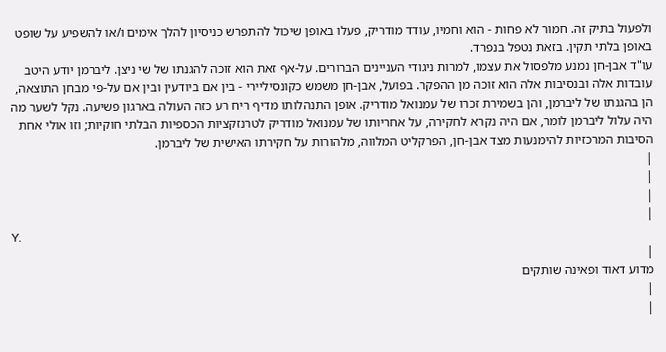ולפעול בתיק זה. חמור לא פחות - הוא וחמיו, עודד מודריק, פעלו באופן שיכול להתפרש כניסיון להלך אימים ו/או להשפיע על שופט באופן בלתי תקין. בזאת נטפל בנפרד.
עו"ד אבן-חן נמנע מלפסול את עצמו, למרות ניגודי העניינים הברורים. על-אף זאת הוא זוכה להגנתו של שי ניצן. ליברמן יודע היטב עובדות אלה ובנסיבות אלה הוא זוכה מן ההפקר. בפועל, אבן-חן משמש כקונסיליירי - בין אם ביודעין ובין אם על-פי מבחן התוצאה, הן בהגנתו של ליברמן, והן בשמירת זכרו של עמנואל מודריק. אופן התנהלותו מדיף ריח רע כזה העולה בארגון פשיעה. נקל לשער מה היה עלול ליברמן לומר, אם היה נקרא לחקירה, על אחריותו של עמנואל מודריק לטרנזקציות הכספיות הבלתי חוקיות; וזו אולי אחת הסיבות המרכזיות להימנעות מצד אבן-חן, הפרקליט המלווה, מלהורות על חקירתו האישית של ליברמן.
|
|
|
|
Y.
|
מדוע דאוד ופאינה שותקים
|
|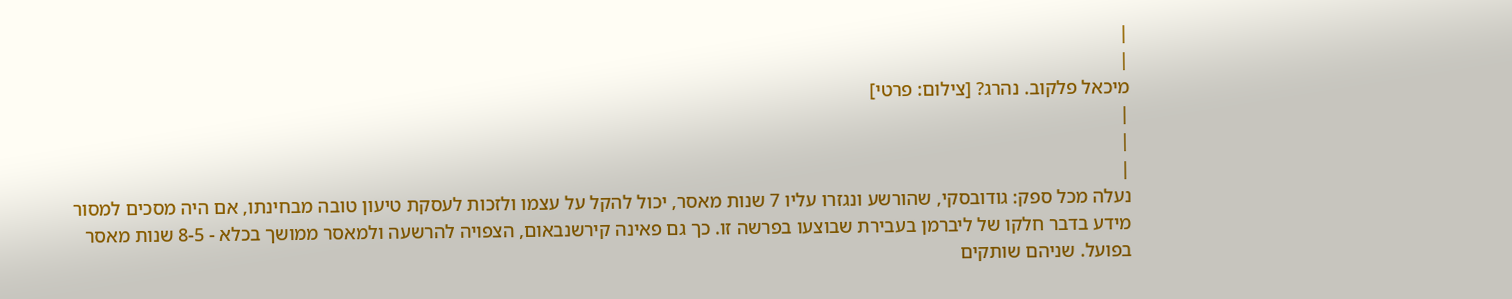|
|
מיכאל פלקוב. נהרג? [צילום: פרטי]
|
|
|
נעלה מכל ספק: גודובסקי, שהורשע ונגזרו עליו 7 שנות מאסר, יכול להקל על עצמו ולזכות לעסקת טיעון טובה מבחינתו, אם היה מסכים למסור מידע בדבר חלקו של ליברמן בעבירת שבוצעו בפרשה זו. כך גם פאינה קירשנבאום, הצפויה להרשעה ולמאסר ממושך בכלא - 8-5 שנות מאסר בפועל. שניהם שותקים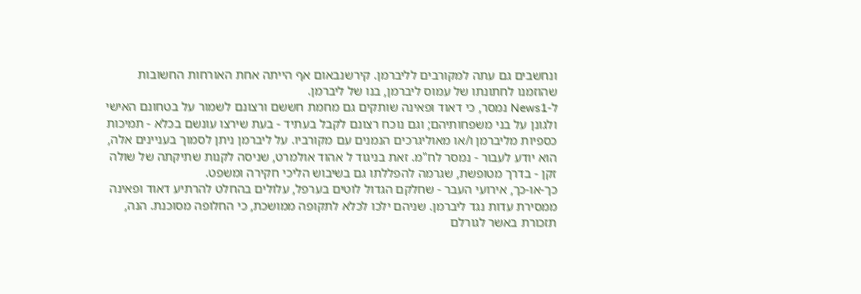ונחשבים גם עתה למקורבים לליברמן. קירשנבאום אף הייתה אחת האורחות החשובות שהוזמנו לחתונתו של עמוס ליברמן, בנו של ליברמן.
ל-News1 נמסר, כי דאוד ופאינה שותקים גם מחמת חששם ורצונם לשמור על בטחונם האישי ולגונן על בני משפחותיהם; וגם נוכח רצונם לקבל בעתיד - בעת שירצו עונשם בכלא - תמיכות כספיות מליברמן ו/או מאוליגרכים הנמנים עם מקורביו. על ליברמן ניתן לסמוך בעניינים אלה, הוא יודע לעבור - נמסר לח"מ. זאת בניגוד ל אהוד אולמרט, שניסה לקנות שתיקתה של שולה זקן - בדרך מטופשת, שגרמה להפללתו גם בשיבוש הליכי חקירה ומשפט.
כך-או-כך, אירועי העבר - שחלקם הגדול לוטים בערפל, עלולים בהחלט להרתיע דאוד ופאינה ממסירת עדות נגד ליברמן. שניהם ילכו לכלא לתקופה ממושכת, כי החלופה מסוכנת. הנה, תזכורת באשר לגורלם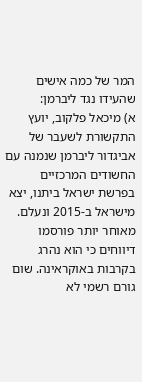המר של כמה אישים שהעידו נגד ליברמן:
א) מיכאל פלקוב, יועץ התקשורת לשעבר של אביגדור ליברמן שנמנה עם החשודים המרכזיים בפרשת ישראל ביתנו, יצא מישראל ב-2015 ונעלם. מאוחר יותר פורסמו דיווחים כי הוא נהרג בקרבות באוקראינה. שום גורם רשמי לא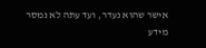אישר שהוא נעדר, ועד עתה לא נמסר מידע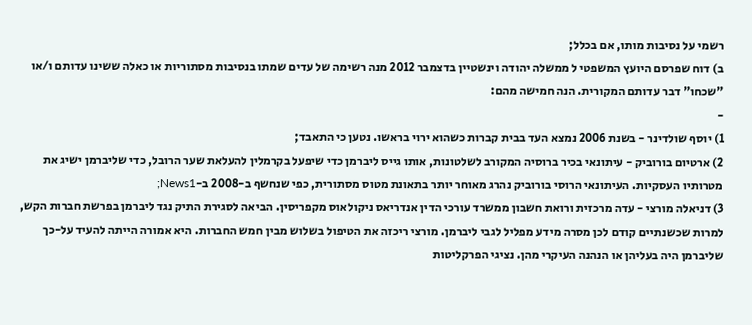רשמי על נסיבות מותו, אם בכלל;
ב) דוח שפרסם היועץ המשפטי ל ממשלה יהודה וינשטיין בדצמבר 2012 מנה רשימה של עדים שמתו בנסיבות מסתוריות או כאלה ששינו עדותם ו/או "שכחו" דבר עדותם המקורית. הנה חמישה מהם:
-
1) יוסף שולדינר - בשנת 2006 נמצא העד בבית קברות כשהוא ירוי בראשו. נטען כי התאבד;
2) ארטיום בורוביק - עיתונאי בכיר ברוסיה המקורב לשלטונות, אותו גייס ליברמן כדי שיפעל בקרמלין להעלאת שער הרובל, כדי שליברמן ישיג את מטרותיו העסקיות. העיתונאי הרוסי בורוביק נהרג מאוחר יותר בתאונת מטוס מסתורית, כפי שנחשף ב-2008 ב-News1;
3) דניאלה מורצי - עדה מרכזית ורואת חשבון ממשרד עורכי הדין אנדריאס ניקולאוס מקפריסין. הביאה לסגירת התיק נגד ליברמן בפרשת חברות הקש, למרות שכשנתיים קודם לכן מסרה מידע מפליל לגבי ליברמן. מורצי ריכזה את הטיפול בשלוש מבין חמש החברות. היא אמורה הייתה להעיד על-כך שליברמן היה בעליהן או הנהנה העיקרי מהן. נציגי הפרקליטות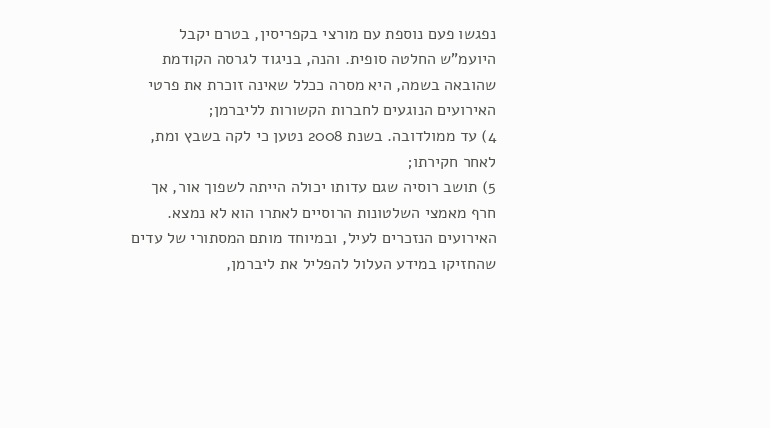נפגשו פעם נוספת עם מורצי בקפריסין, בטרם יקבל היועמ"ש החלטה סופית. והנה, בניגוד לגרסה הקודמת שהובאה בשמה, היא מסרה ככלל שאינה זוכרת את פרטי האירועים הנוגעים לחברות הקשורות לליברמן;
4) עד ממולדובה. בשנת 2008 נטען כי לקה בשבץ ומת, לאחר חקירתו;
5) תושב רוסיה שגם עדותו יכולה הייתה לשפוך אור, אך חרף מאמצי השלטונות הרוסיים לאתרו הוא לא נמצא.
האירועים הנזכרים לעיל, ובמיוחד מותם המסתורי של עדים שהחזיקו במידע העלול להפליל את ליברמן,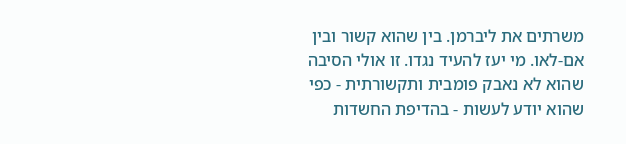משרתים את ליברמן. בין שהוא קשור ובין אם-לאו. מי יעז להעיד נגדו. זו אולי הסיבה שהוא לא נאבק פומבית ותקשורתית - כפי שהוא יודע לעשות - בהדיפת החשדות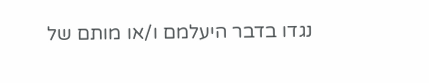נגדו בדבר היעלמם ו/או מותם של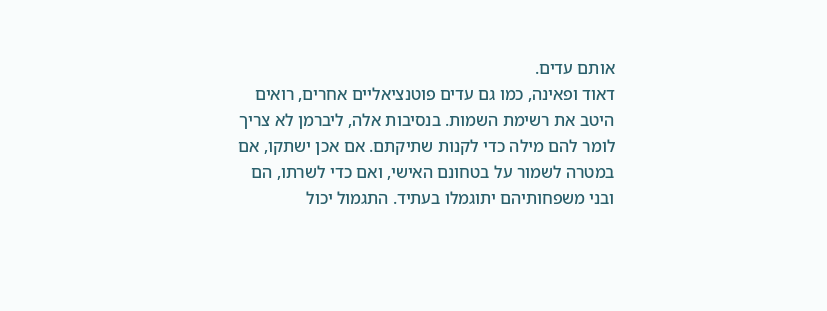אותם עדים.
דאוד ופאינה, כמו גם עדים פוטנציאליים אחרים, רואים היטב את רשימת השמות. בנסיבות אלה, ליברמן לא צריך לומר להם מילה כדי לקנות שתיקתם. אם אכן ישתקו, אם במטרה לשמור על בטחונם האישי, ואם כדי לשרתו, הם ובני משפחותיהם יתוגמלו בעתיד. התגמול יכול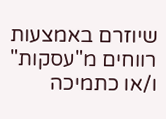שיוזרם באמצעות רווחים מ"עסקות" ו/או כתמיכה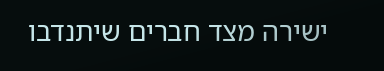ישירה מצד חברים שיתנדבו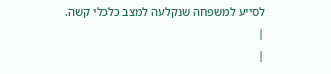לסייע למשפחה שנקלעה למצב כלכלי קשה.
|
|